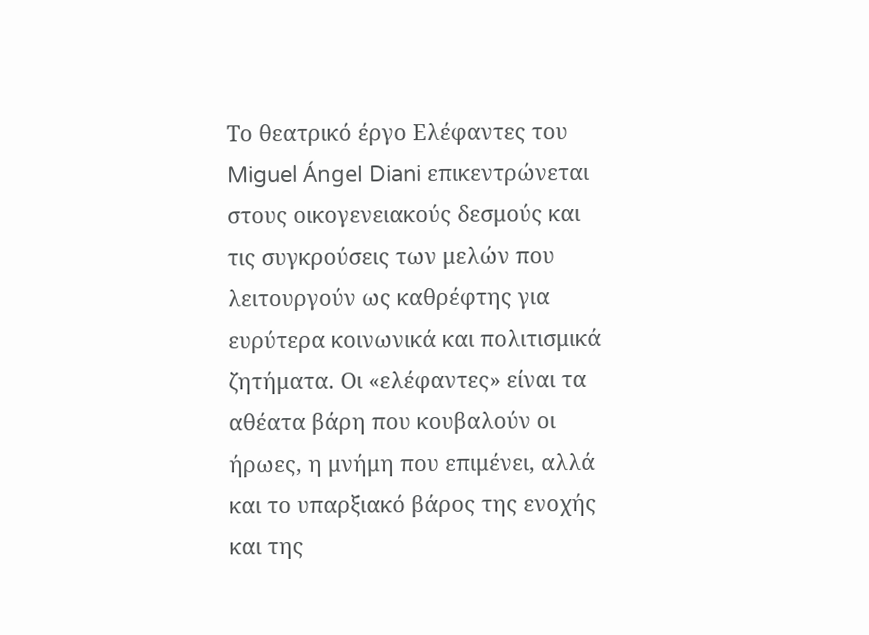Το θεατρικό έργο Ελέφαντες του Miguel Ángel Diani επικεντρώνεται στους οικογενειακούς δεσμούς και τις συγκρούσεις των μελών που λειτουργούν ως καθρέφτης για ευρύτερα κοινωνικά και πολιτισμικά ζητήματα. Οι «ελέφαντες» είναι τα αθέατα βάρη που κουβαλούν οι ήρωες, η μνήμη που επιμένει, αλλά και το υπαρξιακό βάρος της ενοχής και της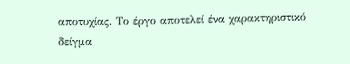αποτυχίας. Το έργο αποτελεί ένα χαρακτηριστικό δείγμα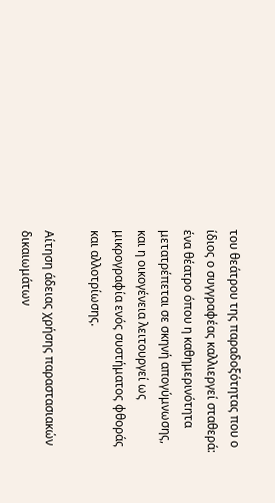του θεάτρου της παραδοξότητας που ο ίδιος ο συγγραφέας καλλιεργεί σταθερά: ένα θέατρο όπου η καθημερινότητα μετατρέπεται σε σκηνή απογύμνωσης, και η οικογένεια λειτουργεί ως μικρογραφία ενός συστήματος φθοράς και αλλοτρίωσης.

Αίτηση άδειας χρήσης παραστασιακών δικαιωμάτων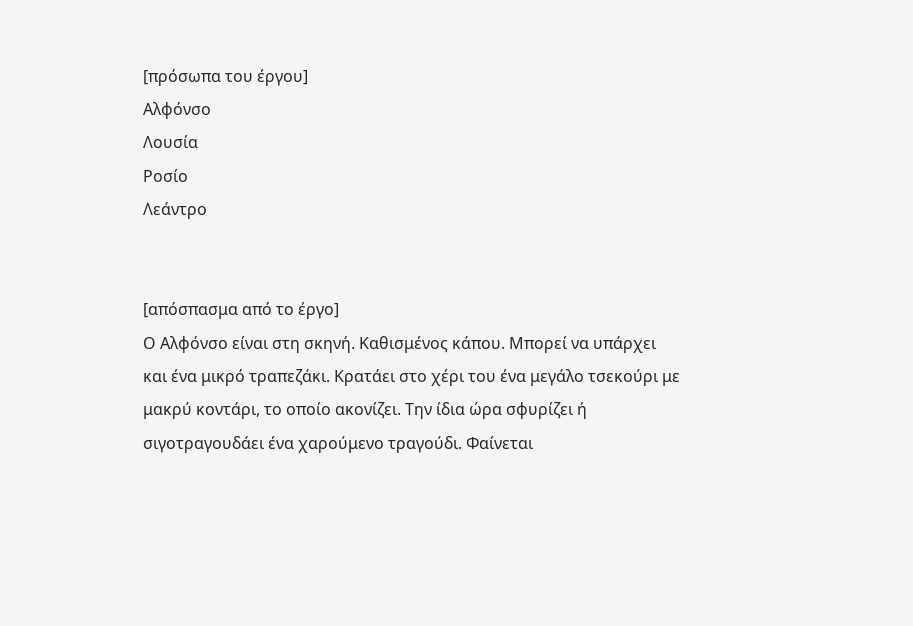[πρόσωπα του έργου]
Αλφόνσο
Λουσία
Ροσίο
Λεάντρο


[απόσπασμα από το έργο]
Ο Αλφόνσο είναι στη σκηνή. Καθισμένος κάπου. Μπορεί να υπάρχει και ένα μικρό τραπεζάκι. Κρατάει στο χέρι του ένα μεγάλο τσεκούρι με μακρύ κοντάρι, το οποίο ακονίζει. Την ίδια ώρα σφυρίζει ή σιγοτραγουδάει ένα χαρούμενο τραγούδι. Φαίνεται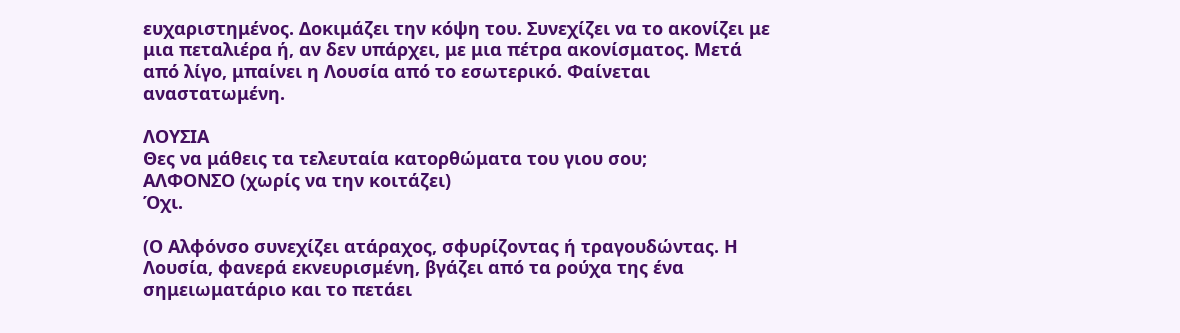ευχαριστημένος. Δοκιμάζει την κόψη του. Συνεχίζει να το ακονίζει με μια πεταλιέρα ή, αν δεν υπάρχει, με μια πέτρα ακονίσματος. Μετά από λίγο, μπαίνει η Λουσία από το εσωτερικό. Φαίνεται αναστατωμένη.

ΛΟΥΣΙΑ
Θες να μάθεις τα τελευταία κατορθώματα του γιου σου;
ΑΛΦΟΝΣΟ (χωρίς να την κοιτάζει)
Όχι.

(Ο Αλφόνσο συνεχίζει ατάραχος, σφυρίζοντας ή τραγουδώντας. Η Λουσία, φανερά εκνευρισμένη, βγάζει από τα ρούχα της ένα σημειωματάριο και το πετάει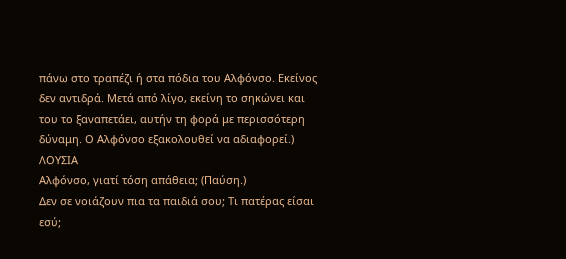πάνω στο τραπέζι ή στα πόδια του Αλφόνσο. Εκείνος δεν αντιδρά. Μετά από λίγο, εκείνη το σηκώνει και του το ξαναπετάει, αυτήν τη φορά με περισσότερη δύναμη. Ο Αλφόνσο εξακολουθεί να αδιαφορεί.)
ΛΟΥΣΙΑ
Αλφόνσο, γιατί τόση απάθεια; (Παύση.)
Δεν σε νοιάζουν πια τα παιδιά σου; Τι πατέρας είσαι εσύ;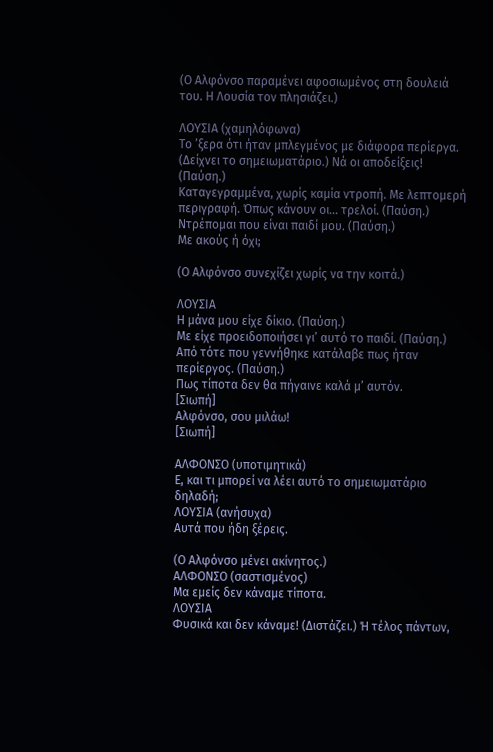(Ο Αλφόνσο παραμένει αφοσιωμένος στη δουλειά του. Η Λουσία τον πλησιάζει.)

ΛΟΥΣΙΑ (χαμηλόφωνα)
Το ’ξερα ότι ήταν μπλεγμένος με διάφορα περίεργα. (Δείχνει το σημειωματάριο.) Νά οι αποδείξεις! (Παύση.)
Καταγεγραμμένα, χωρίς καμία ντροπή. Με λεπτομερή περιγραφή. Όπως κάνουν οι… τρελοί. (Παύση.)
Ντρέπομαι που είναι παιδί μου. (Παύση.)
Με ακούς ή όχι;

(Ο Αλφόνσο συνεχίζει χωρίς να την κοιτά.)

ΛΟΥΣΙΑ
Η μάνα μου είχε δίκιο. (Παύση.)
Με είχε προειδοποιήσει γι’ αυτό το παιδί. (Παύση.)
Από τότε που γεννήθηκε κατάλαβε πως ήταν περίεργος. (Παύση.)
Πως τίποτα δεν θα πήγαινε καλά μ’ αυτόν.
[Σιωπή]
Αλφόνσο, σου μιλάω!
[Σιωπή]

ΑΛΦΟΝΣΟ (υποτιμητικά)
Ε, και τι μπορεί να λέει αυτό το σημειωματάριο δηλαδή;
ΛΟΥΣΙΑ (ανήσυχα)
Αυτά που ήδη ξέρεις.

(Ο Αλφόνσο μένει ακίνητος.)
ΑΛΦΟΝΣΟ (σαστισμένος)
Μα εμείς δεν κάναμε τίποτα.
ΛΟΥΣΙΑ
Φυσικά και δεν κάναμε! (Διστάζει.) Ή τέλος πάντων,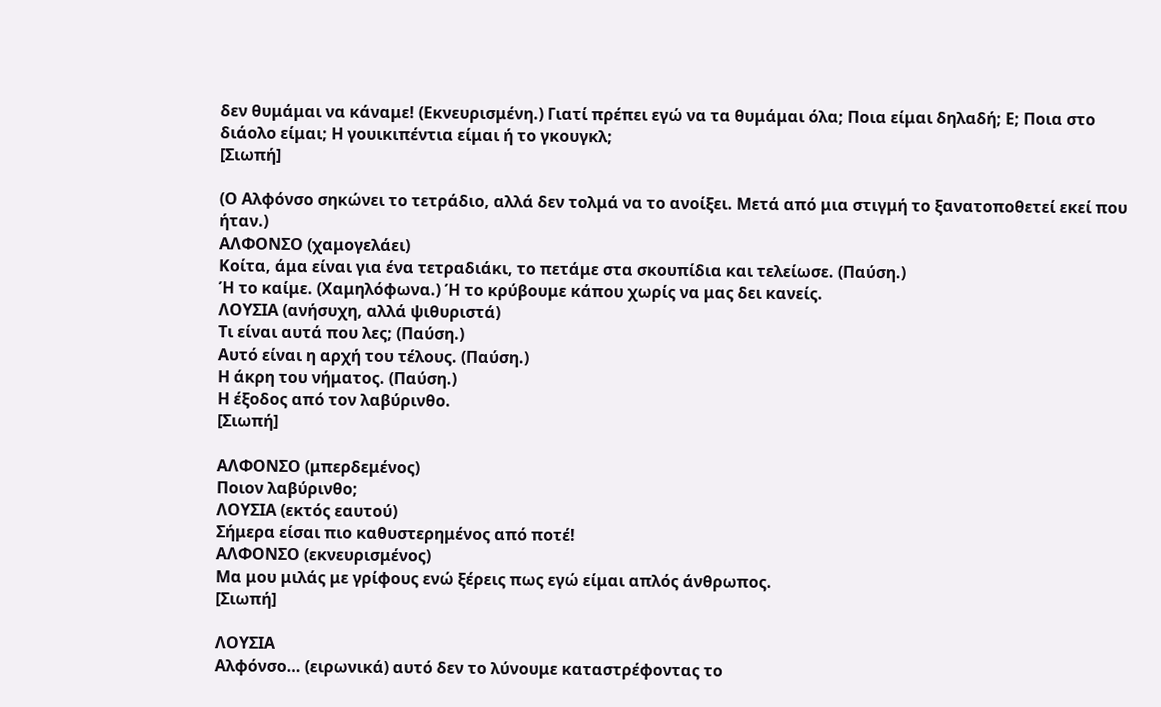δεν θυμάμαι να κάναμε! (Εκνευρισμένη.) Γιατί πρέπει εγώ να τα θυμάμαι όλα; Ποια είμαι δηλαδή; Ε; Ποια στο διάολο είμαι; Η γουικιπέντια είμαι ή το γκουγκλ;
[Σιωπή]

(Ο Αλφόνσο σηκώνει το τετράδιο, αλλά δεν τολμά να το ανοίξει. Μετά από μια στιγμή το ξανατοποθετεί εκεί που ήταν.)
ΑΛΦΟΝΣΟ (χαμογελάει)
Κοίτα, άμα είναι για ένα τετραδιάκι, το πετάμε στα σκουπίδια και τελείωσε. (Παύση.)
Ή το καίμε. (Χαμηλόφωνα.) Ή το κρύβουμε κάπου χωρίς να μας δει κανείς.
ΛΟΥΣΙΑ (ανήσυχη, αλλά ψιθυριστά)
Τι είναι αυτά που λες; (Παύση.)
Αυτό είναι η αρχή του τέλους. (Παύση.)
Η άκρη του νήματος. (Παύση.)
Η έξοδος από τον λαβύρινθο.
[Σιωπή]

ΑΛΦΟΝΣΟ (μπερδεμένος)
Ποιον λαβύρινθο;
ΛΟΥΣΙΑ (εκτός εαυτού)
Σήμερα είσαι πιο καθυστερημένος από ποτέ!
ΑΛΦΟΝΣΟ (εκνευρισμένος)
Μα μου μιλάς με γρίφους ενώ ξέρεις πως εγώ είμαι απλός άνθρωπος.
[Σιωπή]

ΛΟΥΣΙΑ
Αλφόνσο… (ειρωνικά) αυτό δεν το λύνουμε καταστρέφοντας το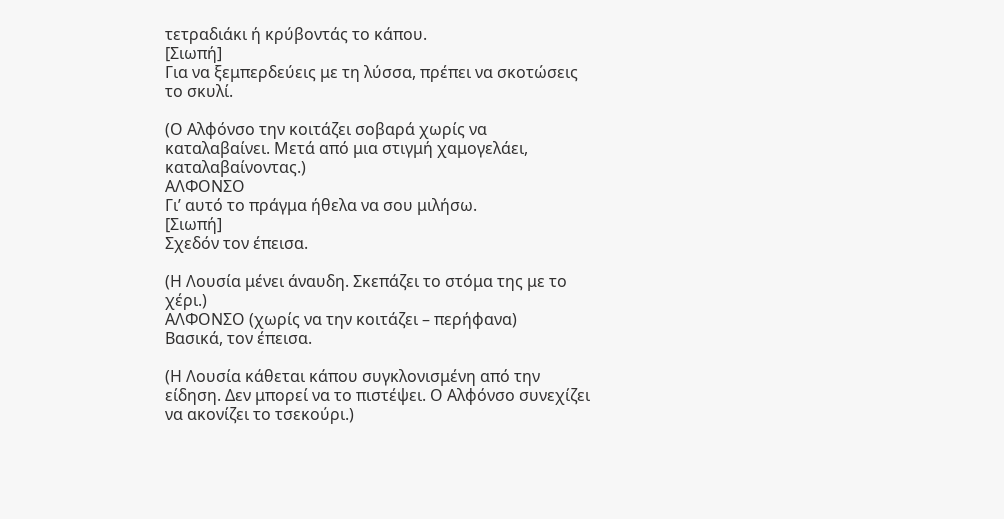τετραδιάκι ή κρύβοντάς το κάπου.
[Σιωπή]
Για να ξεμπερδεύεις με τη λύσσα, πρέπει να σκοτώσεις το σκυλί.

(Ο Αλφόνσο την κοιτάζει σοβαρά χωρίς να καταλαβαίνει. Μετά από μια στιγμή χαμογελάει, καταλαβαίνοντας.)
ΑΛΦΟΝΣΟ
Γι’ αυτό το πράγμα ήθελα να σου μιλήσω.
[Σιωπή]
Σχεδόν τον έπεισα.

(Η Λουσία μένει άναυδη. Σκεπάζει το στόμα της με το χέρι.)
ΑΛΦΟΝΣΟ (χωρίς να την κοιτάζει – περήφανα)
Βασικά, τον έπεισα.

(Η Λουσία κάθεται κάπου συγκλονισμένη από την είδηση. Δεν μπορεί να το πιστέψει. Ο Αλφόνσο συνεχίζει να ακονίζει το τσεκούρι.)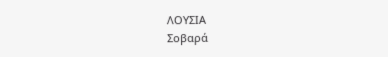ΛΟΥΣΙΑ
Σοβαρά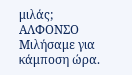μιλάς;
ΑΛΦΟΝΣΟ
Μιλήσαμε για κάμποση ώρα.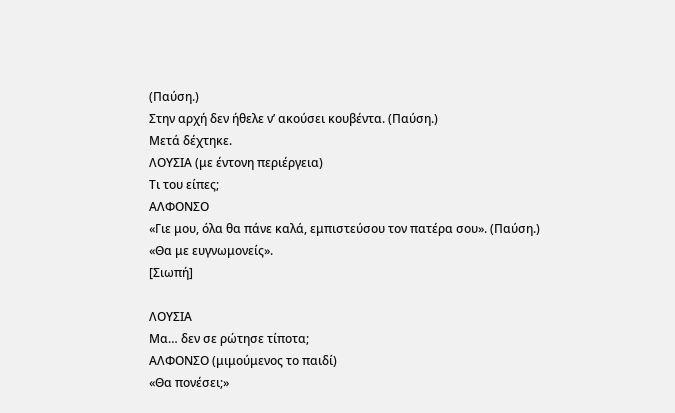(Παύση.)
Στην αρχή δεν ήθελε ν’ ακούσει κουβέντα. (Παύση.)
Μετά δέχτηκε.
ΛΟΥΣΙΑ (με έντονη περιέργεια)
Τι του είπες;
ΑΛΦΟΝΣΟ
«Γιε μου, όλα θα πάνε καλά, εμπιστεύσου τον πατέρα σου». (Παύση.)
«Θα με ευγνωμονείς».
[Σιωπή]

ΛΟΥΣΙΑ
Μα… δεν σε ρώτησε τίποτα;
ΑΛΦΟΝΣΟ (μιμούμενος το παιδί)
«Θα πονέσει;»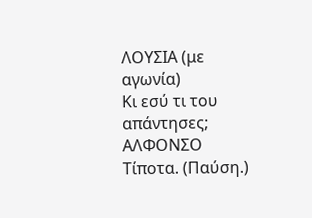ΛΟΥΣΙΑ (με αγωνία)
Κι εσύ τι του απάντησες;
ΑΛΦΟΝΣΟ
Τίποτα. (Παύση.)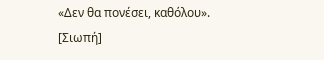«Δεν θα πονέσει, καθόλου».
[Σιωπή]